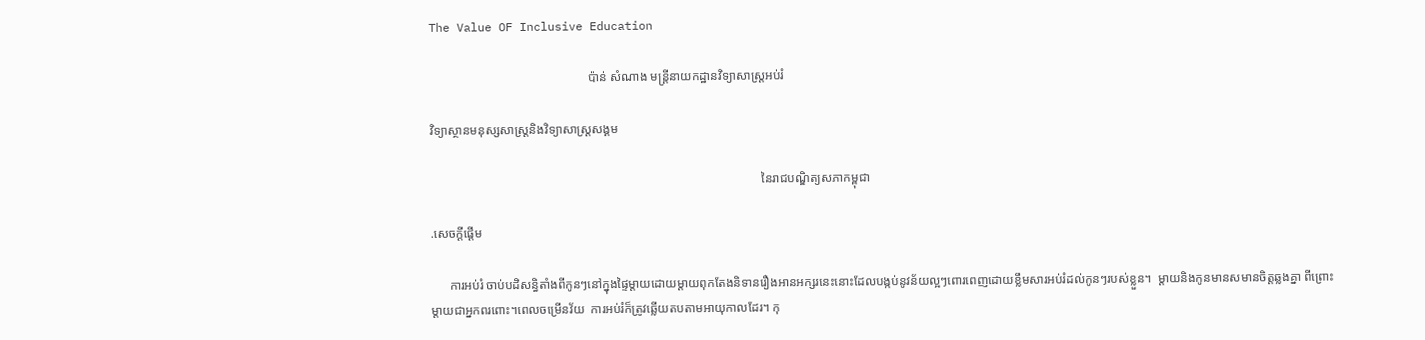The Value OF Inclusive Education

                                                   ប៉ាន់ សំណាង មន្ដ្រីនាយកដ្ឋានវិទ្យាសាស្ដ្រអប់រំ

វិទ្យាស្ថានមនុស្សសាស្ដ្រនិងវិទ្យាសាស្ដ្រសង្គម

                                                                                                          នៃរាជបណ្ឌិត្យសភាកម្ពុជា

.សេចក្ដីផ្ដើម

      ការអប់រំ ចាប់បដិសន្ធិតាំងពីកូនៗនៅក្នុងផ្ទៃម្ដាយដោយម្ដាយពុកតែងនិទានរឿងអានអក្សរនេះនោះដែលបង្កប់នូវន័យល្អៗពោរពេញដោយខ្លឹមសារអប់រំដល់កូនៗរបស់ខ្លួន។  ម្ដាយនិងកូនមានសមានចិត្តឆ្លងគ្នា ពីព្រោះម្ដាយជាអ្នកពរពោះ។ពេលចម្រើនវ័យ  ការអប់រំក៏ត្រូវឆ្លើយតបតាមអាយុកាលដែរ។ កុ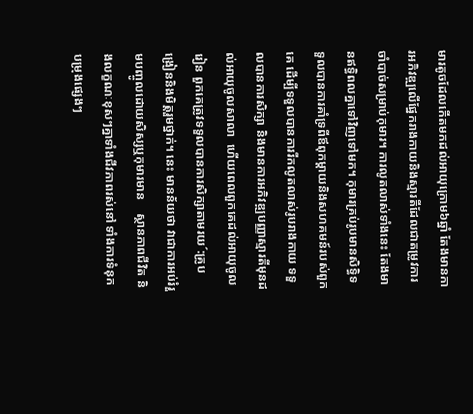មារតូចដែលកើតមកដល់អាយុក្រោម៦ឆ្នាំ តែងមានការអភិវឌ្ឍលើផ្នែករាងកាយនិងស្មារតីដែលជាតម្រូវការចាំបាច់សម្រាប់កុមារ។ ការលូតលាស់ទាំងនេះ តែងមានឥទ្ធិពលគ្នាទៅវិញទៅមក។ កុមារគ្រប់រូបមានសិទ្ធិទទួលបានការគាំទ្រពីឪពុកម្ដាយនិងសហគមន៍របស់ពួកគេ ដើម្បីទទួលបានការរីកលូតលាស់រូបរាងកាយ ទទួលបានការសិក្សា និងមានការអភិវឌ្ឍបញ្ញាស្មារតីមុនដល់អាយុចូលសាលា  ហើយពេលពួកគេដល់អាយុចូលរៀន ពួកគេត្រូវទទួលបានការសិក្សាតាមរយ´:គ្រូបង្រៀននិងមិត្តរួមថ្នាក់។ នេះ មានន័យថា វាជាការអប់រំរួមបញ្ចូលដោយសិស្សឬកុមារមាន    ស្ថានភាពជីវិត និងលក្ខណៈខុសៗគ្នាទាំងជីវភាពរស់នៅ ទាំងការទំនុកបម្រុងផ្សេងៗ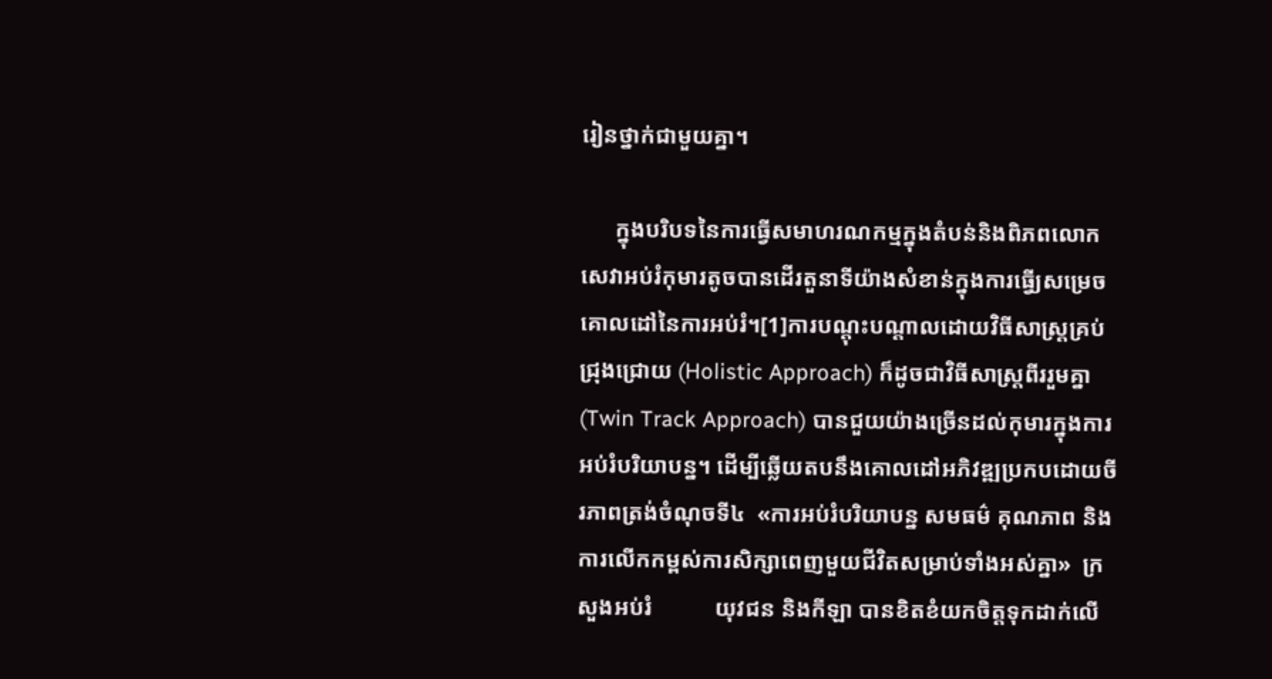រៀនថ្នាក់ជាមួយគ្នា។

      ក្នុងបរិបទនៃការធ្វើសមាហរណកម្មក្នុងតំបន់និងពិភពលោក សេវាអប់រំកុមារតូចបានដើរតួនាទីយ៉ាងសំខាន់ក្នុងការធ្វើ្យសម្រេចគោលដៅនៃការអប់រំ។[1]ការបណ្ដុះបណ្ដាលដោយវិធីសាស្ដ្រគ្រប់ជ្រុងជ្រោយ (Holistic Approach) ក៏ដូចជាវិធីសាស្ដ្រពីររួមគ្នា(Twin Track Approach) បានជួយយ៉ាងច្រើនដល់កុមារក្នុងការអប់រំបរិយាបន្ន។ ដើម្បីឆ្លើយតបនឹងគោលដៅអភិវឌ្ឍប្រកបដោយចីរភាពត្រង់ចំណុចទី៤  «ការអប់រំបរិយាបន្ន សមធម៌ គុណភាព និងការលើកកម្ពស់ការសិក្សាពេញមួយជីវិតសម្រាប់ទាំងអស់គ្នា»  ក្រសួងអប់រំ           យុវជន និងកីឡា បានខិតខំយកចិត្តទុកដាក់លើ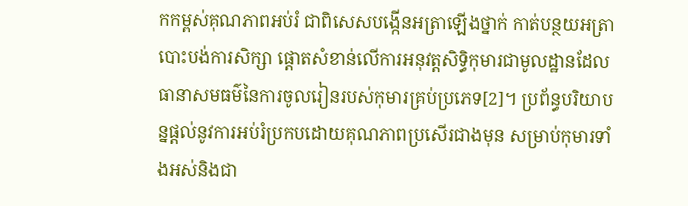កកម្ពស់គុណភាពអប់រំ ជាពិសេសបង្កើនអត្រាឡើងថ្នាក់ កាត់បន្ថយអត្រាបោះបង់ការសិក្សា ផ្ដោតសំខាន់លើការអនុវត្តសិទ្ធិកុមារជាមូលដ្ឋានដែលធានាសមធម៌នៃការចូលរៀនរបស់កុមារគ្រប់ប្រភេទ[2]។ ប្រព័ន្ធបរិយាបន្នផ្ដល់នូវការអប់រំប្រកបដោយគុណភាពប្រសើរជាងមុន សម្រាប់កុមារទាំងអស់និងជា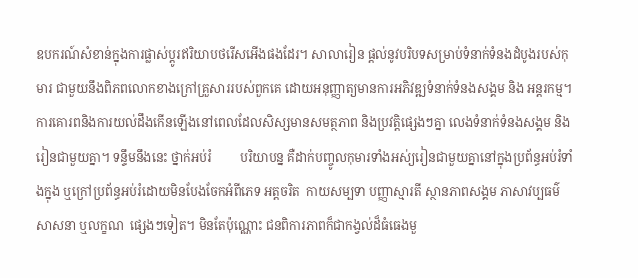ឧបករណ៍សំខាន់ក្នុងការផ្លាស់ប្ដូរឥរិយាបថរើសអើងផងដែរ។ សាលារៀន ផ្ដល់នូវបរិបទសម្រាប់ទំនាក់ទំនងដំបូងរបស់កុមារ ជាមួយនឹងពិភពលោកខាងក្រៅគ្រួសាររបស់ពួកគេ ដោយអនុញ្ញាត្យមានការអភិវឌ្ឍទំនាក់ទំនងសង្គម និង អន្តរកម្ម។ ការគោរពនិងការយល់ដឹងកើនឡើងនៅពេលដែលសិស្សមានសមត្ថភាព និងប្រវត្តិផ្សេងៗគ្នា លេងទំនាក់ទំនងសង្គម និងរៀនជាមួយគ្នា។ ទន្ទឹមនឹងនេះ ថ្នាក់អប់រំ         បរិយាបន្ន គឺដាក់បញ្ចូលកុមារទាំងអស់្យរៀនជាមួយគ្នានៅក្នុងប្រព័ន្ធអប់រំទាំងក្នុង ឬក្រៅប្រព័ន្ធអប់រំដោយមិនបែងចែកអំពីភេទ អត្តចរិត  កាយសម្បទា បញ្ញាស្មារតី ស្ថានភាពសង្គម ភាសាវប្បធម៌ សាសនា ឬលក្ខណ  ផ្សេងៗទៀត។ មិនតែប៉ុណ្ណោះ ជនពិការភាពក៏ជាកង្វល់ដ៏ធំធេងមួ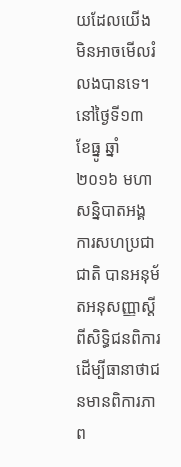យដែលយើងមិនអាចមើលរំលងបានទេ។ នៅថ្ងៃទី១៣ ខែធ្នូ ឆ្នាំ២០១៦ មហាសន្និបាតអង្គការសហប្រជាជាតិ បានអនុម័តអនុសញ្ញាស្ដីពីសិទ្ធិជនពិការ ដើម្បីធានាថាជនមានពិការភាព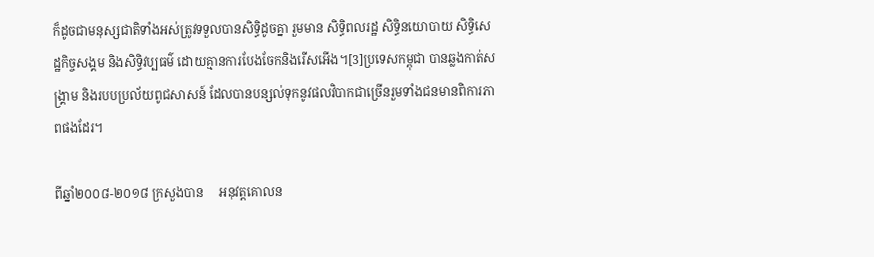ក៏ដូចជាមនុស្សជាតិទាំងអស់ត្រូវទទួលបានសិទ្ធិដូចគ្នា រួមមាន សិទ្ធិពលរដ្ឋ សិទ្ធិនយោបាយ សិទ្ធិសេដ្ឋកិច្ចសង្គម និងសិទ្ធិវប្បធម៌ ដោយគ្មានការបែងចែកនិងរើសអើង។[3]ប្រទេសកម្ពុជា បានឆ្លងកាត់សង្គ្រាម និងរបបប្រល័យពូជសាសន៍ ដែលបានបន្សល់ទុកនូវផលវិបាកជាច្រើនរួមទាំងជនមានពិការភាពផងដែរ។

ពីឆ្នាំ២០០៨-២០១៨ ក្រសួងបាន     អនុវត្តគោលន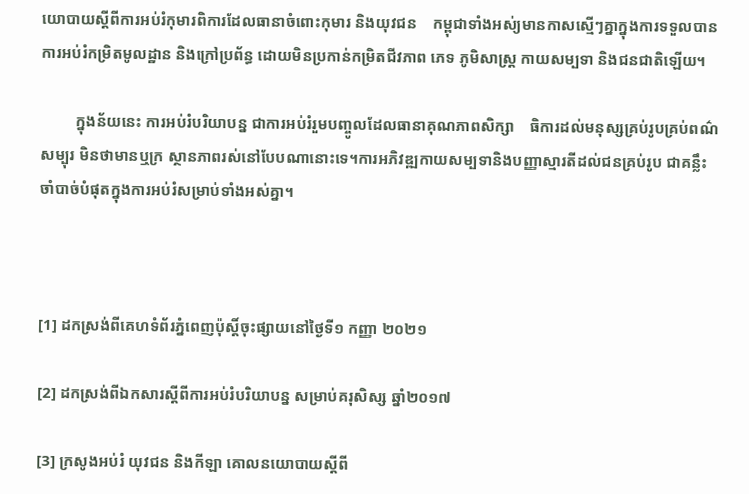យោបាយស្ដីពីការអប់រំកុមារពិការដែលធានាចំពោះកុមារ និងយុវជន    កម្ពុជាទាំងអស់្យមានកាសស្មើៗគ្នាក្នុងការទទួលបានការអប់រំកម្រិតមូលដ្ឋាន និងក្រៅប្រព័ន្ធ ដោយមិនប្រកាន់កម្រិតជីវភាព ភេទ ភូមិសាស្ដ្រ កាយសម្បទា និងជនជាតិឡើយ។

         ក្នុងន័យនេះ ការអប់រំបរិយាបន្ន ជាការអប់រំរួមបញ្ចូលដែលធានាគុណភាពសិក្សា    ធិការដល់មនុស្សគ្រប់រូបគ្រប់ពណ៌សម្បុរ មិនថាមានឬក្រ ស្ថានភាពរស់នៅបែបណានោះទេ។ការអភិវឌ្ឍកាយសម្បទានិងបញ្ញាស្មារតីដល់ជនគ្រប់រូប ជាគន្លឹះចាំបាច់បំផុតក្នុងការអប់រំសម្រាប់ទាំងអស់គ្នា។



[1] ដកស្រង់ពីគេហទំព័រភ្នំពេញប៉ុស្ដិ៍ចុះផ្សាយនៅថ្ងៃទី១ កញ្ញា ២០២១

[2] ដកស្រង់ពីឯកសារស្ដីពីការអប់រំបរិយាបន្ន សម្រាប់គរុសិស្ស ឆ្នាំ២០១៧

[3] ក្រសូងអប់រំ យុវជន និងកីឡា គោលនយោបាយស្ដីពី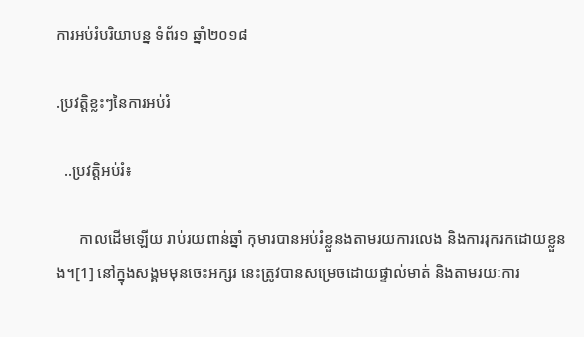ការអប់រំបរិយាបន្ន ទំព័រ១ ឆ្នាំ២០១៨

.ប្រវត្តិខ្លះៗនៃការអប់រំ

  ..ប្រវត្តិអប់រំ៖

      កាលដើមឡើយ រាប់រយពាន់ឆ្នាំ កុមារបានអប់រំខ្លួនងតាមរយការលេង និងការរុករកដោយខ្លួនង។[1] នៅក្នុងសង្គមមុនចេះអក្សរ នេះត្រូវបានសម្រេចដោយផ្ទាល់មាត់ និងតាមរយៈការ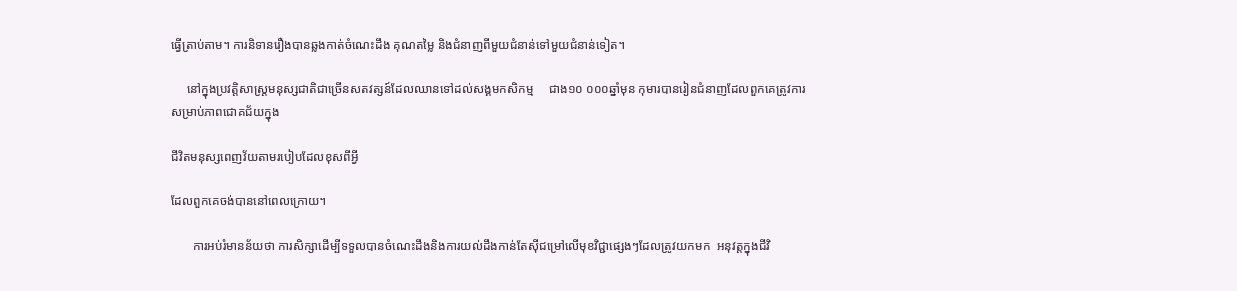ធ្វើត្រាប់តាម។ ការនិទានរឿងបានឆ្លងកាត់ចំណេះដឹង គុណតម្លៃ និងជំនាញពីមួយជំនាន់ទៅមួយជំនាន់ទៀត។

     នៅក្នុងប្រវត្តិសាស្ដ្រមនុស្សជាតិជាច្រើនសតវត្សន៍ដែលឈានទៅដល់សង្គមកសិកម្ម     ជាង១០ ០០០ឆ្នាំមុន កុមារបានរៀនជំនាញដែលពួកគេត្រូវការសម្រាប់ភាពជោគជ័យក្នុង

ជីវិតមនុស្សពេញវ័យតាមរបៀបដែលខុសពីអ្វី

ដែលពួកគេចង់បាននៅពេលក្រោយ។

       ការអប់រំមានន័យថា ការសិក្សាដើម្បីទទួលបានចំណេះដឹងនិងការយល់ដឹងកាន់តែស៊ីជម្រៅលើមុខវិជ្ជាផ្សេងៗដែលត្រូវយកមក  អនុវត្តក្នុងជីវិ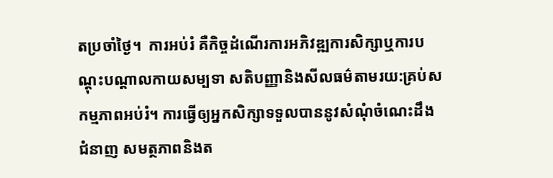តប្រចាំថ្ងៃ។  ការអប់រំ គឺកិច្ចដំណើរការអភិវឌ្ឍការសិក្សាឬការបណ្ដុះបណ្ដាលកាយសម្បទា សតិបញ្ញានិងសីលធម៌តាមរយ:គ្រប់សកម្មភាពអប់រំ។ ការធ្វើឲ្យអ្នកសិក្សាទទួលបាននូវសំណុំចំណេះដឹង ជំនាញ សមត្ថភាពនិងត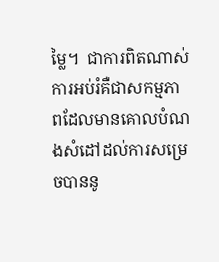ម្លៃ។  ជាការពិតណាស់ ការអប់រំគឺជាសកម្មភាពដែលមានគោលបំណងសំដៅដល់ការសម្រេចបាននូ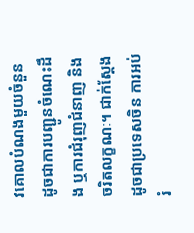វគោលបំណងមួយចំនួន ដូចជាការបញ្ជូនចំណេះដឹង ឬការជំរុញជំនាញ និងចរិតលក្ខណៈ។ ជាក់ស្ដែងដូចជាប្រទេសចិន ការអប់រំ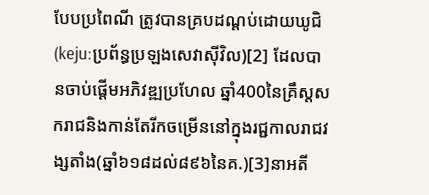បែបប្រពៃណី ត្រូវបានគ្របដណ្ដប់ដោយឃូជិ (keju:ប្រព័ន្ធប្រឡងសេវាស៊ីវិល)[2] ដែលបានចាប់ផ្តើមអភិវឌ្ឍប្រហែល ឆ្នាំ400នៃគ្រឹស្ដសករាជនិងកាន់តែរីកចម្រើននៅក្នុងរជ្ជកាលរាជវង្សតាំង(ឆ្នាំ៦១៨ដល់៨៩៦នៃគ.)[3]នាអតី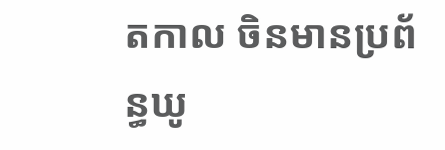តកាល ចិនមានប្រព័ន្ធឃូ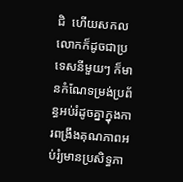ជិ  ហើយសកលលោកក៏ដូចជាប្រទេសនីមួយៗ ក៏មានកំណែទម្រង់ប្រព័ន្ធអប់រំដូចគ្នាក្នុងការពង្រឹងគុណភាពអប់រំ្យមានប្រសិទ្ធភា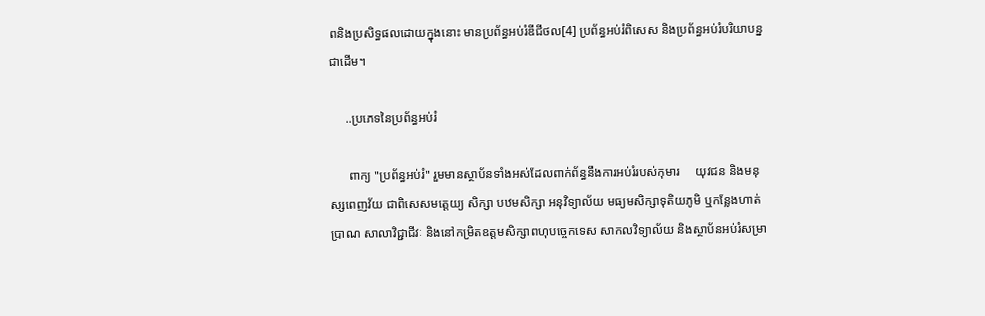ពនិងប្រសិទ្ធផលដោយក្នុងនោះ មានប្រព័ន្ធអប់រំឌីជីថល[4] ប្រព័ន្ធអប់រំពិសេស និងប្រព័ន្ធអប់រំបរិយាបន្នជាដើម។

     ..ប្រភេទនៃប្រព័ន្ធអប់រំ

      ពាក្យ "ប្រព័ន្ធអប់រំ" រួមមានស្ថាប័នទាំងអស់ដែលពាក់ព័ន្ធនឹងការអប់រំរបស់កុមារ     យុវជន និងមនុស្សពេញវ័យ ជាពិសេសមត្តេយ្យ សិក្សា បឋមសិក្សា អនុវិទ្យាល័យ មធ្យមសិក្សាទុតិយភូមិ ឬកន្លែងហាត់ប្រាណ សាលាវិជ្ជាជីវៈ និងនៅកម្រិតឧត្តមសិក្សាពហុបច្ចេកទេស សាកលវិទ្យាល័យ និងស្ថាប័នអប់រំសម្រា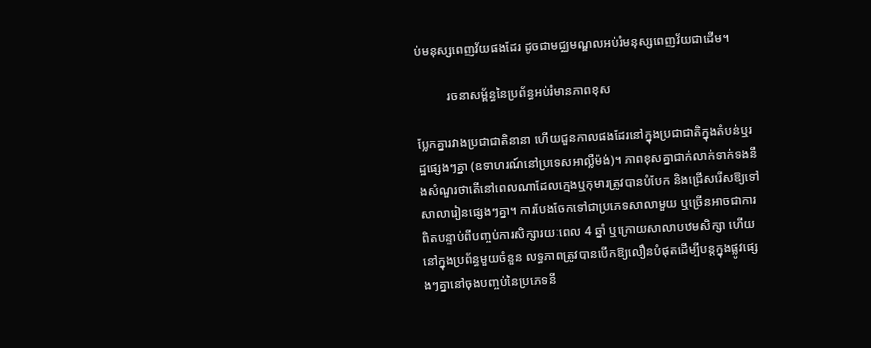ប់មនុស្សពេញវ័យផងដែរ ដូចជាមជ្ឈមណ្ឌលអប់រំមនុស្សពេញវ័យជាដើម។

          រចនាសម្ព័ន្ធនៃប្រព័ន្ធអប់រំមានភាពខុស

ប្លែកគ្នារវាងប្រជាជាតិនានា ហើយជួនកាលផងដែរនៅក្នុងប្រជាជាតិក្នុងតំបន់ឬរដ្ឋផ្សេងៗគ្នា (ឧទាហរណ៍នៅប្រទេសអាល្លឺម៉ង់)។ ភាពខុសគ្នាជាក់លាក់ទាក់ទងនឹងសំណួរថាតើនៅពេលណាដែលក្មេងឬកុមារត្រូវបានបំបែក និងជ្រើសរើសឱ្យទៅសាលារៀនផ្សេងៗគ្នា។ ការបែងចែកទៅជាប្រភេទសាលាមួយ ឬច្រើនអាចជាការពិតបន្ទាប់ពីបញ្ចប់ការសិក្សារយៈពេល 4 ឆ្នាំ ឬក្រោយសាលាបឋមសិក្សា ហើយនៅក្នុងប្រព័ន្ធមួយចំនួន លទ្ធភាពត្រូវបានបើកឱ្យលឿនបំផុតដើម្បីបន្តក្នុងផ្លូវផ្សេងៗគ្នានៅចុងបញ្ចប់នៃប្រភេទនី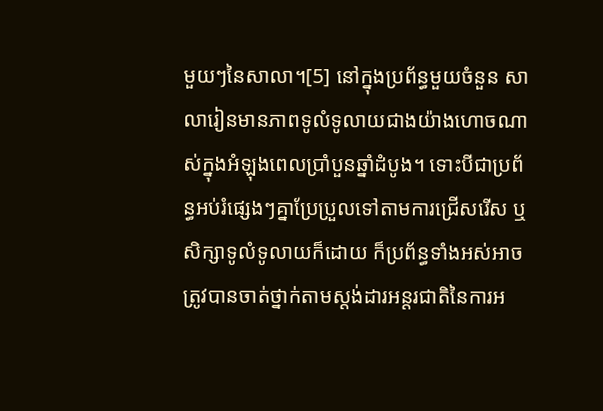មួយៗនៃសាលា។[5] នៅក្នុងប្រព័ន្ធមួយចំនួន សាលារៀនមានភាពទូលំទូលាយជាងយ៉ាងហោចណាស់ក្នុងអំឡុងពេលប្រាំបួនឆ្នាំដំបូង។ ទោះបីជាប្រព័ន្ធអប់រំផ្សេងៗគ្នាប្រែប្រួលទៅតាមការជ្រើសរើស ឬសិក្សាទូលំទូលាយក៏ដោយ ក៏ប្រព័ន្ធទាំងអស់អាចត្រូវបានចាត់ថ្នាក់តាមស្តង់ដារអន្តរជាតិនៃការអ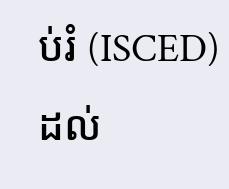ប់រំ (ISCED) ដល់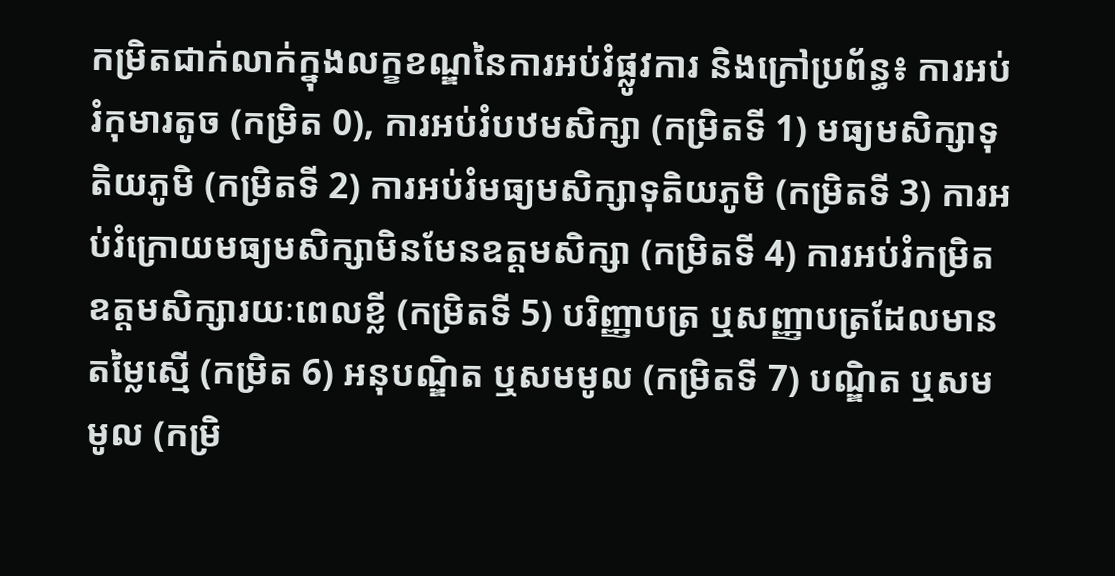កម្រិតជាក់លាក់ក្នុងលក្ខខណ្ឌនៃការអប់រំផ្លូវការ និងក្រៅប្រព័ន្ធ៖ ការអប់រំកុមារតូច (កម្រិត 0), ការអប់រំបឋមសិក្សា (កម្រិតទី 1) មធ្យមសិក្សាទុតិយភូមិ (កម្រិតទី 2) ការអប់រំមធ្យមសិក្សាទុតិយភូមិ (កម្រិតទី 3) ការអប់រំក្រោយមធ្យមសិក្សាមិនមែនឧត្តមសិក្សា (កម្រិតទី 4) ការអប់រំកម្រិតឧត្តមសិក្សារយៈពេលខ្លី (កម្រិតទី 5) បរិញ្ញាបត្រ ឬសញ្ញាបត្រដែលមានតម្លៃស្មើ (កម្រិត 6) អនុបណ្ឌិត ឬសមមូល (កម្រិតទី 7) បណ្ឌិត ឬសមមូល (កម្រិ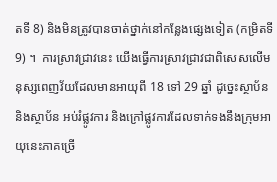តទី 8) និងមិនត្រូវបានចាត់ថ្នាក់នៅកន្លែងផ្សេងទៀត (កម្រិតទី 9) ។  ការស្រាវជ្រាវនេះ យើងធ្វើការស្រាវជ្រាវជាពិសេសលើមនុស្សពេញវ័យដែលមានអាយុពី 18 ទៅ 29 ឆ្នាំ ដូច្នេះស្ថាប័ន និងស្ថាប័ន អប់រំផ្លូវការ និងក្រៅផ្លូវការដែលទាក់ទងនឹងក្រុមអាយុនេះភាគច្រើ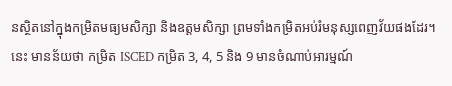នស្ថិតនៅក្នុងកម្រិតមធ្យមសិក្សា និងឧត្តមសិក្សា ព្រមទាំងកម្រិតអប់រំមនុស្សពេញវ័យផងដែរ។នេះ មានន័យថា កម្រិត ISCED កម្រិត 3, 4, 5 និង 9 មានចំណាប់អារម្មណ៍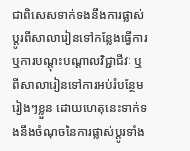ជាពិសេសទាក់ទងនឹងការផ្លាស់ប្តូរពីសាលារៀនទៅកន្លែងធ្វើការ ឬការបណ្តុះបណ្តាលវិជ្ជាជីវៈ ឬពីសាលារៀនទៅការអប់រំបន្ថែមរៀងៗខ្លួន ដោយហេតុនេះទាក់ទងនឹងចំណុចនៃការផ្លាស់ប្តូរទាំង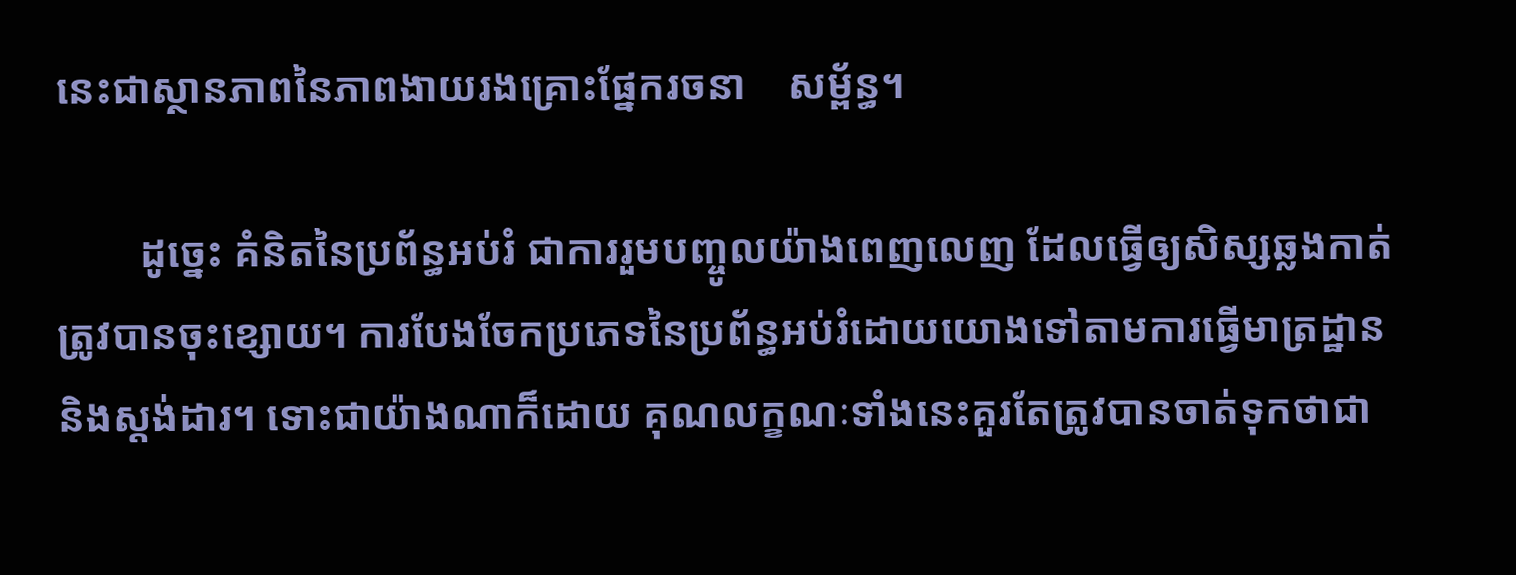នេះជាស្ថានភាពនៃភាពងាយរងគ្រោះផ្នែករចនា    សម្ព័ន្ធ។

        ដូច្នេះ គំនិតនៃប្រព័ន្ធអប់រំ ជាការរួមបញ្ចូលយ៉ាងពេញលេញ ដែលធ្វើឲ្យសិស្សឆ្លងកាត់ត្រូវបានចុះខ្សោយ។ ការបែងចែកប្រភេទនៃប្រព័ន្ធអប់រំដោយយោងទៅតាមការធ្វើមាត្រដ្ឋាន និងស្តង់ដារ។ ទោះជាយ៉ាងណាក៏ដោយ គុណលក្ខណៈទាំងនេះគួរតែត្រូវបានចាត់ទុកថាជា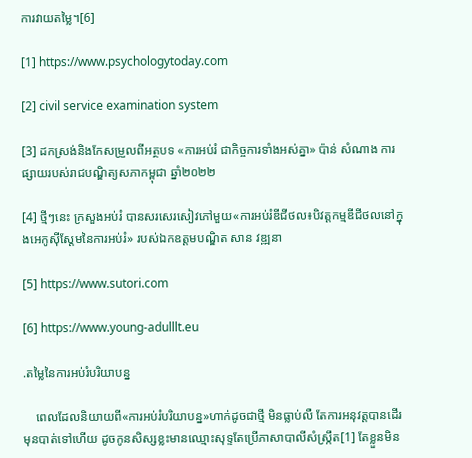ការវាយតម្លៃ។[6]

[1] https://www.psychologytoday.com

[2] civil service examination system

[3] ដកស្រង់និងកែសម្រួលពីអត្ថបទ «ការអប់រំ ជាកិច្ចការទាំងអស់គ្នា» ប៉ាន់ សំណាង ការផ្សាយរបស់រាជបណ្ឌិត្យសភាកម្ពុជា ឆ្នាំ២០២២

[4] ថ្មីៗនេះ ក្រសួងអប់រំ បានសរសេរសៀវភៅមួយ«ការអប់រំឌីជីថល៖បិវត្តកម្មឌីជីថលនៅក្នុងអេកូស៊ីស្ដែមនៃការអប់រំ» របស់ឯកឧត្ដមបណ្ឌិត សាន វឌ្ឍនា

[5] https://www.sutori.com

[6] https://www.young-adulllt.eu

.តម្លៃនៃការអប់រំបរិយាបន្ន

    ពេលដែលនិយាយពី«ការអប់រំបរិយាបន្ន»ហាក់ដូចជាថ្មី មិនធ្លាប់លឺ តែការអនុវត្តបានដើរមុនបាត់ទៅហើយ ដូចកូនសិស្សខ្លះមានឈ្មោះសុទ្ទតែប្រើភាសាបាលីសំស្ក្រឹត[1] តែខ្លួនមិន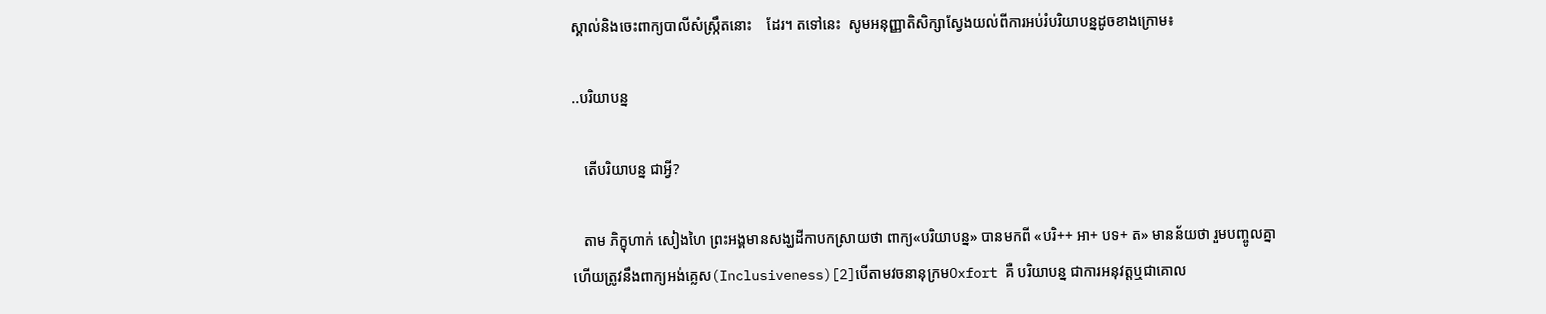ស្គាល់និងចេះពាក្យបាលីសំស្ក្រឹតនោះ    ដែរ។ តទៅនេះ  សូមអនុញ្ញាតិសិក្សាស្វែងយល់ពីការអប់រំបរិយាបន្នដូចខាងក្រោម៖

..បរិយាបន្ន

   តើបរិយាបន្ន ជាអ្វី?

   តាម ភិក្ខុហាក់ សៀងហៃ ព្រះអង្គមានសង្ឃដីកាបកស្រាយថា ពាក្យ«បរិយាបន្ន» បានមកពី «បរិ++ អា+ បទ+ ត» មានន័យថា រួមបញ្ចូលគ្នា  ហើយត្រូវនឹងពាក្យអង់គ្លេស(Inclusiveness)[2]បើតាមវចនានុក្រមOxfort គឺ បរិយាបន្ន ជាការអនុវត្តឬជាគោល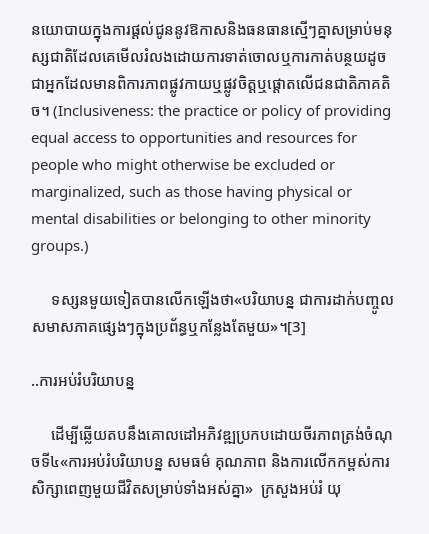នយោបាយក្នុងការផ្ដល់ជូននូវឱកាសនិងធនធានស្មើៗគ្នាសម្រាប់មនុស្សជាតិដែលគេមើលរំលងដោយការទាត់ចោលឬការកាត់បន្ថយដូចជាអ្នកដែលមានពិការភាពផ្លូវកាយឬផ្លូវចិត្តឬផ្ដោតលើជនជាតិភាគតិច។ (Inclusiveness: the practice or policy of providing equal access to opportunities and resources for people who might otherwise be excluded or marginalized, such as those having physical or mental disabilities or belonging to other minority groups.)

     ទស្សនមួយទៀតបានលើកឡើងថា«បរិយាបន្ន ជាការដាក់បញ្ចូលសមាសភាគផ្សេងៗក្នុងប្រព័ន្ធឬកន្លែងតែមួយ»។[3]

..ការអប់រំបរិយាបន្ន

     ដើម្បីឆ្លើយតបនឹងគោលដៅអភិវឌ្ឍប្រកបដោយចីរភាពត្រង់ចំណុចទី៤«ការអប់រំបរិយាបន្ន សមធម៌ គុណភាព និងការលើកកម្ពស់ការសិក្សាពេញមួយជីវិតសម្រាប់ទាំងអស់គ្នា»  ក្រសួងអប់រំ យុ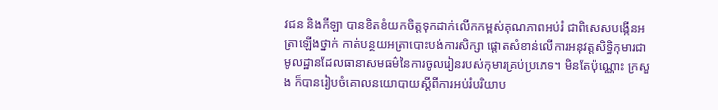វជន និងកីឡា បានខិតខំយកចិត្តទុកដាក់លើកកម្ពស់គុណភាពអប់រំ ជាពិសេសបង្កើនអត្រាឡើងថ្នាក់ កាត់បន្ថយអត្រាបោះបង់ការសិក្សា ផ្ដោតសំខាន់លើការអនុវត្តសិទ្ធិកុមារជាមូលដ្ឋានដែលធានាសមធម៌នៃការចូលរៀនរបស់កុមារគ្រប់ប្រភេទ។ មិនតែប៉ុណ្ណោះ ក្រសួង ក៏បានរៀបចំគោលនយោបាយស្ដីពីការអប់រំបរិយាប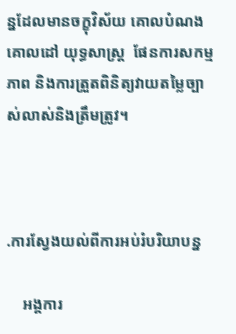ន្នដែលមានចក្ខុវិស័យ គោលបំណង គោលដៅ យុទ្ធសាស្ដ្រ  ផែនការសកម្មភាព និងការត្រួតពិនិត្យវាយតម្លៃច្បាស់លាស់និងត្រឹមត្រូវ។



.ការស្វែងយល់ពីការអប់រំបរិយាបន្ន

    អង្គការ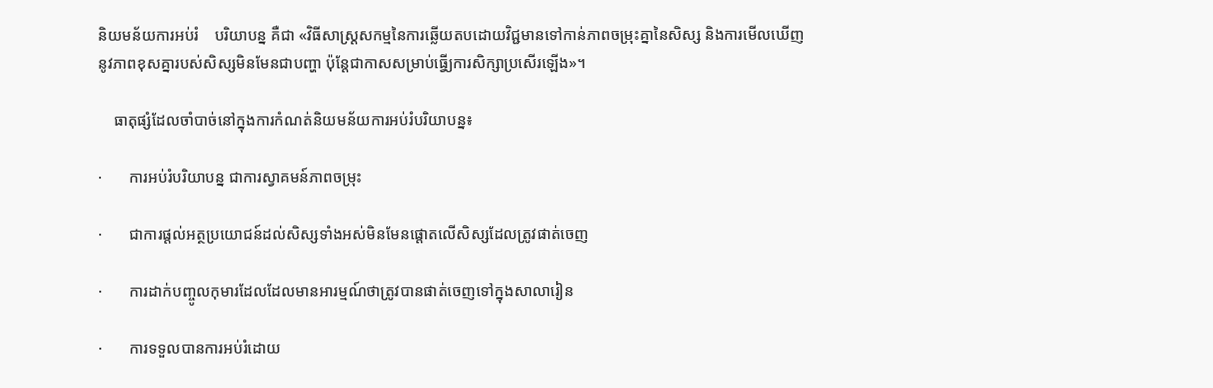និយមន័យការអប់រំ    បរិយាបន្ន គឺជា «វិធីសាស្ដ្រសកម្មនៃការឆ្លើយតបដោយវិជ្ជមានទៅកាន់ភាពចម្រុះគ្នានៃសិស្ស និងការមើលឃើញនូវភាពខុសគ្នារបស់សិស្សមិនមែនជាបញ្ហា ប៉ុន្ដែជាកាសសម្រាប់ធ្វើ្យការសិក្សាប្រសើរឡើង»។

    ធាតុផ្សំដែលចាំបាច់នៅក្នុងការកំណត់និយមន័យការអប់រំបរិយាបន្ន៖

·       ការអប់រំបរិយាបន្ន ជាការស្វាគមន៍ភាពចម្រុះ

·       ជាការផ្ដល់អត្ថប្រយោជន៍ដល់សិស្សទាំងអស់មិនមែនផ្ដោតលើសិស្សដែលត្រូវផាត់ចេញ

·       ការដាក់បញ្ចូលកុមារដែលដែលមានអារម្មណ៍ថាត្រូវបានផាត់ចេញទៅក្នុងសាលារៀន

·       ការទទួលបានការអប់រំដោយ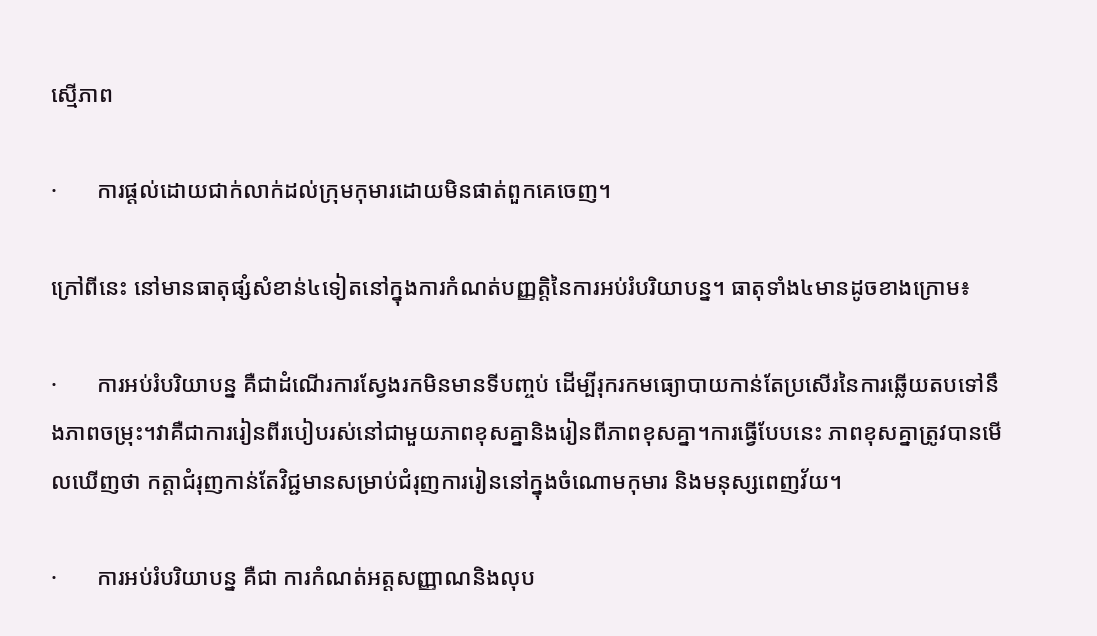ស្មើភាព

·       ការផ្ដល់ដោយជាក់លាក់ដល់ក្រុមកុមារដោយមិនផាត់ពួកគេចេញ។

ក្រៅពីនេះ នៅមានធាតុផ្សំសំខាន់៤ទៀតនៅក្នុងការកំណត់បញ្ញត្តិនៃការអប់រំបរិយាបន្ន។ ធាតុទាំង៤មានដូចខាងក្រោម៖

·       ការអប់រំបរិយាបន្ន គឺជាដំណើរការស្វែងរកមិនមានទីបញ្ចប់ ដើម្បីរុករកមធ្យោបាយកាន់តែប្រសើរនៃការឆ្លើយតបទៅនឹងភាពចម្រុះ។វាគឺជាការរៀនពីរបៀបរស់នៅជាមួយភាពខុសគ្នានិងរៀនពីភាពខុសគ្នា។ការធ្វើបែបនេះ ភាពខុសគ្នាត្រូវបានមើលឃើញថា កត្តាជំរុញកាន់តែវិជ្ជមានសម្រាប់ជំរុញការរៀននៅក្នុងចំណោមកុមារ និងមនុស្សពេញវ័យ។

·       ការអប់រំបរិយាបន្ន គឺជា ការកំណត់អត្តសញ្ញាណនិងលុប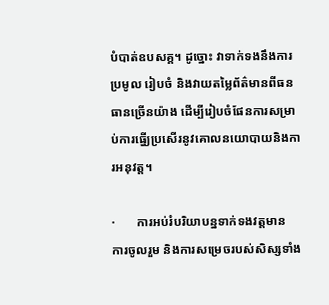បំបាត់ឧបសគ្គ។ ដូច្នោះ វាទាក់ទងនឹងការប្រមូល រៀបចំ និងវាយតម្លៃព័ត៌មានពីធនធានច្រើនយ៉ាង ដើម្បីរៀបចំផែនការសម្រាប់ការធ្វើ្យប្រសើរនូវគោលនយោបាយនិងការអនុវត្ត។

·       ការអប់រំបរិយាបន្នទាក់ទងវត្តមាន  ការចូលរួម និងការសម្រេចរបស់សិស្សទាំង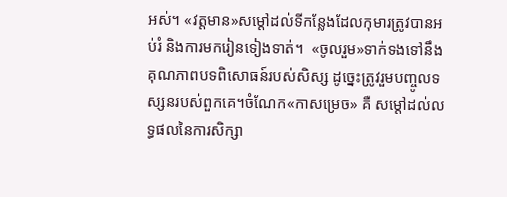អស់។ «វត្តមាន»សម្ដៅដល់ទីកន្លែងដែលកុមារត្រូវបានអប់រំ និងការមករៀនទៀងទាត់។  «ចូលរួម»ទាក់ទងទៅនឹងគុណភាពបទពិសោធន៍របស់សិស្ស ដូច្នេះត្រូវរួមបញ្ចូលទស្សនរបស់ពួកគេ។ចំណែក«កាសម្រេច» គឺ សម្ដៅដល់លទ្ធផលនៃការសិក្សា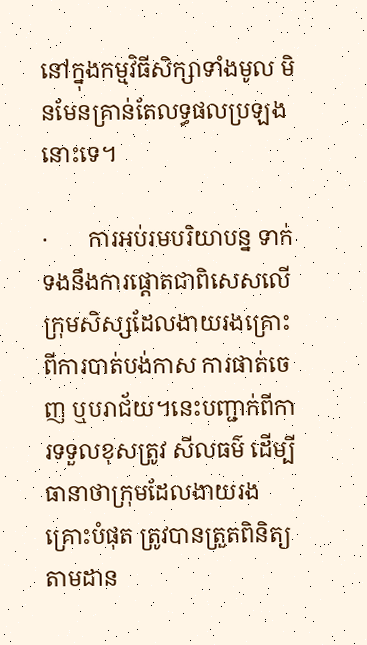នៅក្នុងកម្មវិធីសិក្សាទាំងមូល មិនមែនគ្រាន់តែលទ្ធផលប្រឡងនោះទេ។

·       ការអប់រមបរិយាបន្ន ទាក់ទងនឹងការផ្ដោតជាពិសេសលើក្រុមសិស្សដែលងាយរងគ្រោះពីការបាត់បង់កាស ការផាត់ចេញ ឬបរាជ័យ។នេះបញ្ជាក់ពីការទទួលខុសត្រូវ សីលធម៌ ដើម្បីធានាថាក្រុមដែលងាយរងគ្រោះបំផុត ត្រូវបានត្រួតពិនិត្យតាមដាន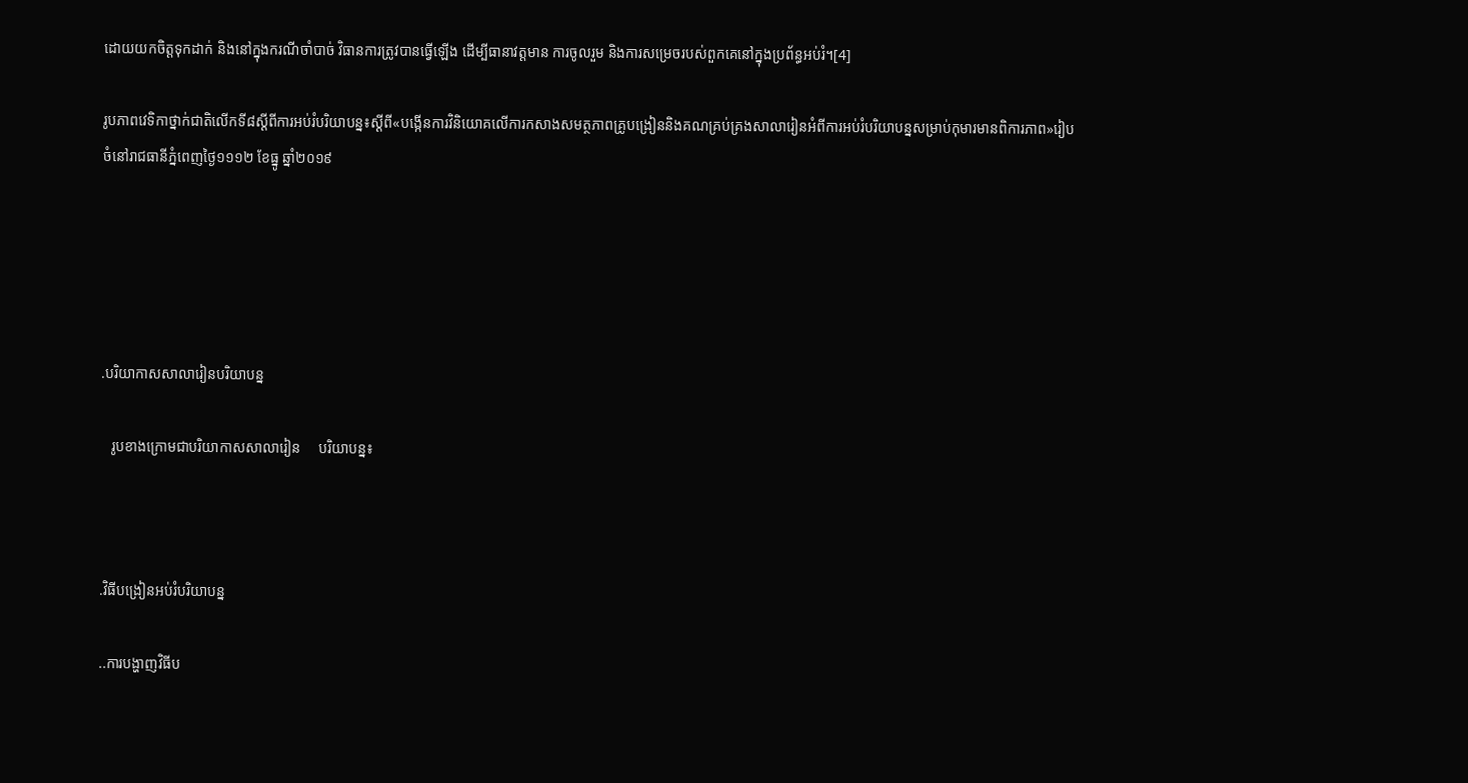ដោយយកចិត្តទុកដាក់ និងនៅក្នុងករណីចាំបាច់ វិធានការត្រូវបានធ្វើឡើង ដើម្បីធានាវត្តមាន ការចូលរួម និងការសម្រេចរបស់ពួកគេនៅក្នុងប្រព័ន្ធអប់រំ។[4]

រូបភាពវេទិកាថ្នាក់ជាតិលើកទី៨ស្ដីពីការអប់រំបរិយាបន្ន៖ស្ដីពី«បង្កើនការវិនិយោគលើការកសាងសមត្ថភាពគ្រូបង្រៀននិងគណគ្រប់គ្រងសាលារៀនអំពីការអប់រំបរិយាបន្នសម្រាប់កុមារមានពិការភាព»រៀបចំនៅរាជធានីភ្នំពេញថ្ងៃ១១១២ ខែធ្នូ ឆ្នាំ២០១៩





.បរិយាកាសសាលារៀនបរិយាបន្ន

   រូបខាងក្រោមជាបរិយាកាសសាលារៀន     បរិយាបន្ន៖



.វិធីបង្រៀនអប់រំបរិយាបន្ន

..ការបង្ហាញវិធីប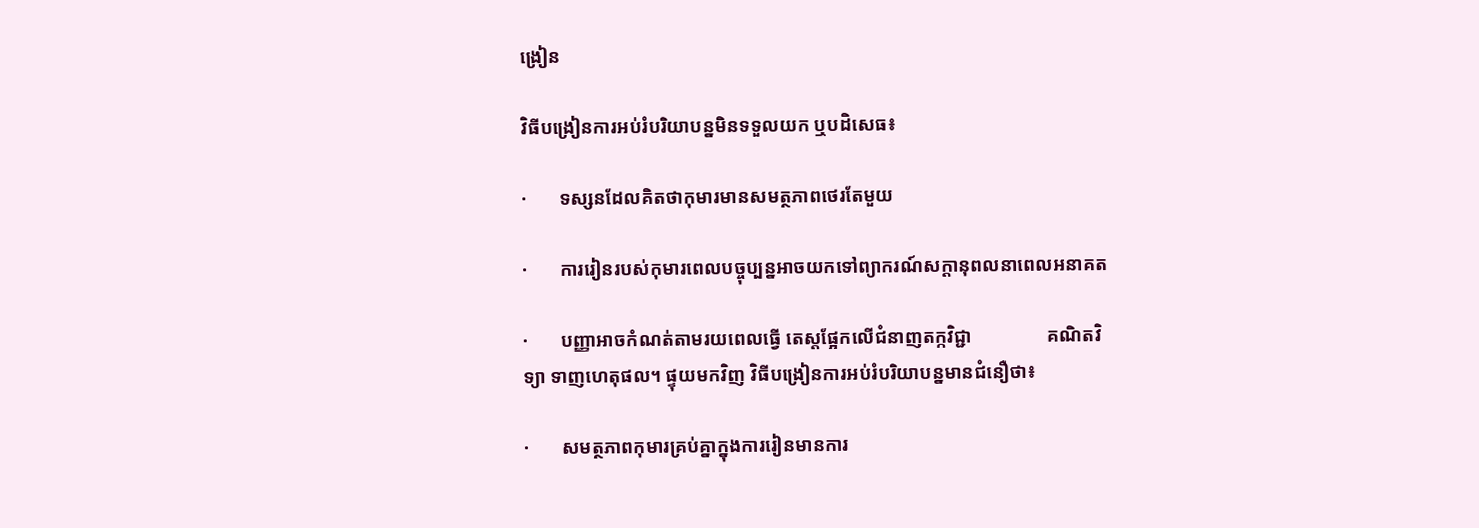ង្រៀន

វិធីបង្រៀនការអប់រំបរិយាបន្នមិនទទួលយក ឬបដិសេធ៖

·       ទស្សនដែលគិតថាកុមារមានសមត្ថភាពថេរតែមួយ

·       ការរៀនរបស់កុមារពេលបច្ចុប្បន្នអាចយកទៅព្យាករណ៍សក្ដានុពលនាពេលអនាគត

·       បញ្ញាអាចកំណត់តាមរយពេលធ្វើ តេស្តផ្អែកលើជំនាញតក្កវិជ្ជា                គណិតវិទ្យា ទាញហេតុផល។ ផ្ទុយមកវិញ វិធីបង្រៀនការអប់រំបរិយាបន្នមានជំនឿថា៖

·       សមត្ថភាពកុមារគ្រប់គ្នាក្នុងការរៀនមានការ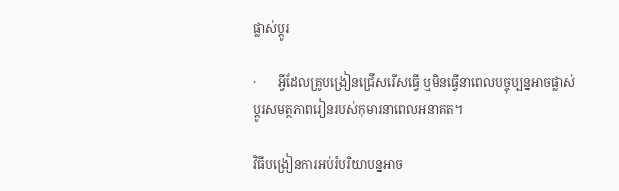ផ្លាស់ប្ដូរ

·       អ្វីដែលគ្រូបង្រៀនជ្រើសរើសធ្វើ ឬមិនធ្វើនាពេលបច្ចុប្បន្នអាចផ្លាស់ប្ដូរសមត្ថភាពរៀនរបស់កុមារនាពេលអនាគត។

វិធីបង្រៀនការអប់រំបរិយាបន្នអាច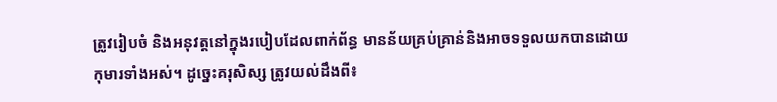ត្រូវរៀបចំ និងអនុវត្តនៅក្នុងរបៀបដែលពាក់ព័ន្ធ មានន័យគ្រប់គ្រាន់និងអាចទទួលយកបានដោយកុមារទាំងអស់។ ដូច្នេះគរុសិស្ស ត្រូវយល់ដឹងពី៖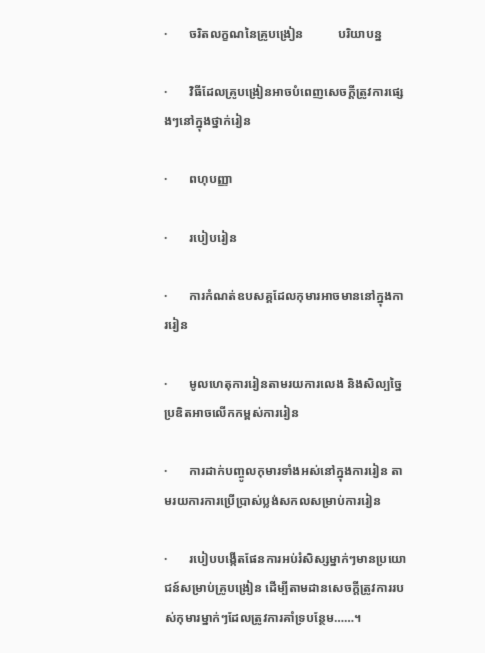·       ចរិតលក្ខណនៃគ្រូបង្រៀន           បរិយាបន្ន

·       វិធីដែលគ្រូបង្រៀនអាចបំពេញសេចក្ដីត្រូវការផ្សេងៗនៅក្នុងថ្នាក់រៀន

·       ពហុបញ្ញា

·       របៀបរៀន

·       ការកំណត់ឧបសគ្គដែលកុមារអាចមាននៅក្នុងការរៀន

·       មូលហេតុការរៀនតាមរយការលេង និងសិល្បច្នៃប្រឌិតអាចលើកកម្ពស់ការរៀន

·       ការដាក់បញ្ចូលកុមារទាំងអស់នៅក្នុងការរៀន តាមរយការការប្រើប្រាស់ប្លង់សកលសម្រាប់ការរៀន

·       របៀបបង្កើតផែនការអប់រំសិស្សម្នាក់ៗមានប្រយោជន៍សម្រាប់គ្រូបង្រៀន ដើម្បីតាមដានសេចក្ដីត្រូវការរបស់កុមារម្នាក់ៗដែលត្រូវការគាំទ្របន្ថែម……។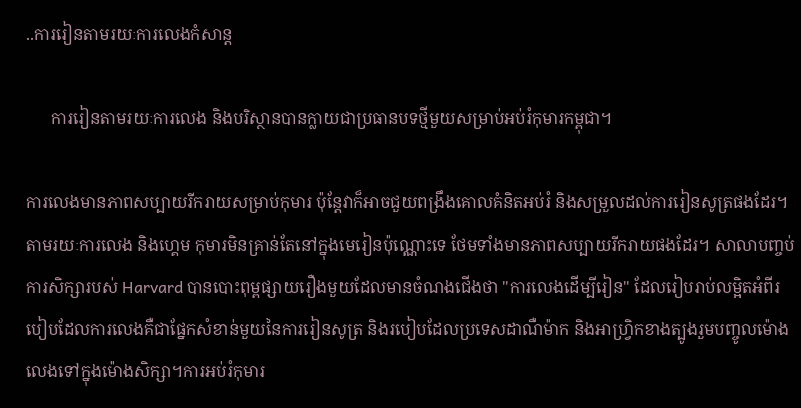..ការរៀនតាមរយៈការលេងកំសាន្ដ

      ការរៀនតាមរយៈការលេង និងបរិស្ថានបានក្លាយជាប្រធានបទថ្មីមួយសម្រាប់អប់រំកុមារកម្ពុជា។

ការលេងមានភាពសប្បាយរីករាយសម្រាប់កុមារ ប៉ុន្តែវាក៏អាចជួយពង្រឹងគោលគំនិតអប់រំ និងសម្រួលដល់ការរៀនសូត្រផងដែរ។ តាមរយៈការលេង និងហ្គេម កុមារមិនគ្រាន់តែនៅក្នុងមេរៀនប៉ុណ្ណោះទេ ថែមទាំងមានភាពសប្បាយរីករាយផងដែរ។ សាលាបញ្ចប់ការសិក្សារបស់ Harvard បានបោះពុម្ពផ្សាយរឿងមួយដែលមានចំណងជើងថា "ការលេងដើម្បីរៀន" ដែលរៀបរាប់លម្អិតអំពីរបៀបដែលការលេងគឺជាផ្នែកសំខាន់មួយនៃការរៀនសូត្រ និងរបៀបដែលប្រទេសដាណឺម៉ាក និងអាហ្វ្រិកខាងត្បូងរួមបញ្ចូលម៉ោងលេងទៅក្នុងម៉ោងសិក្សា។ការអប់រំកុមារ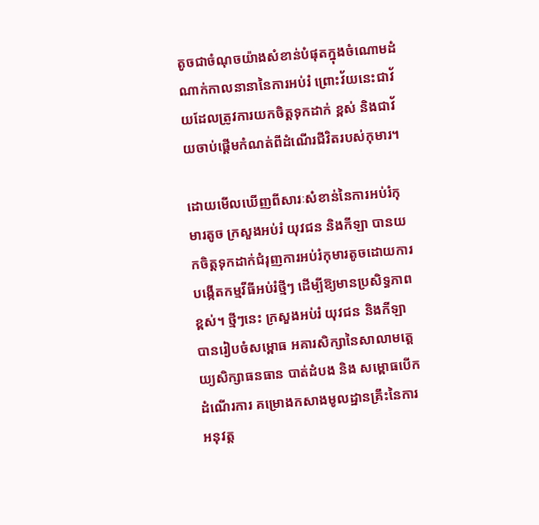តូចជាចំណុចយ៉ាងសំខាន់បំផុតក្នុងចំណោមដំណាក់កាលនានានៃការអប់រំ ព្រោះវ័យនេះជាវ័យដែលត្រូវការយកចិត្តទុកដាក់ ខ្ពស់ និងជាវ័យចាប់ផ្តើមកំណត់ពីដំណើរជីវិតរបស់កុមារ។

ដោយមើលឃើញពីសារៈសំខាន់នៃការអប់រំកុមារតូច ក្រសួងអប់រំ យុវជន និងកីឡា បានយកចិត្តទុកដាក់ជំរុញការអប់រំកុមារតូចដោយការបង្កើតកម្មវីធីអប់រំថ្មីៗ ដើម្បីឱ្យមានប្រសិទ្ធភាពខ្ពស់។ ថ្មីៗនេះ ក្រសួងអប់រំ យុវជន និងកីឡា បានរៀបចំសម្ពោធ អគារសិក្សានៃសាលាមត្តេយ្យសិក្សាធនធាន បាត់ដំបង និង សម្ពោធបើកដំណើរការ គម្រោងកសាងមូលដ្ឋានគ្រឹះនៃការអនុវត្ត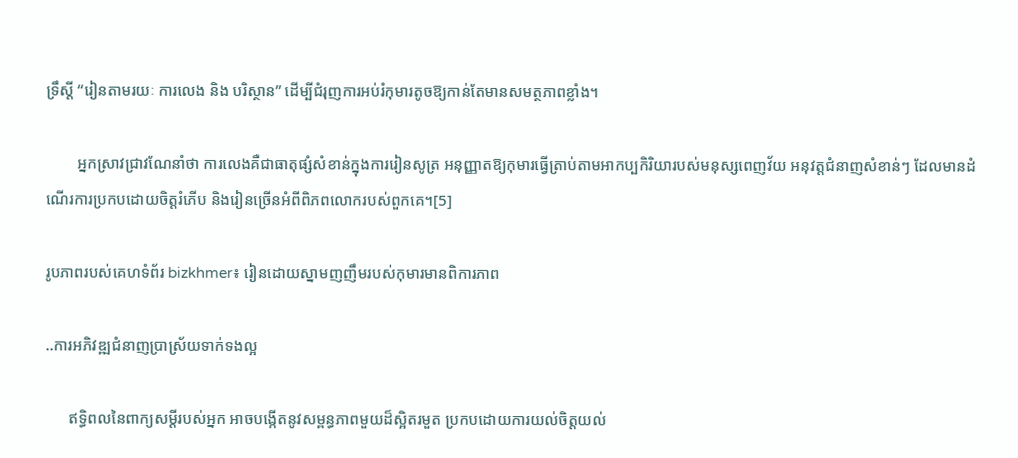ទ្រឹស្តី “រៀនតាមរយៈ ការលេង និង បរិស្ថាន” ដើម្បីជំរុញការអប់រំកុមារតូចឱ្យកាន់តែមានសមត្ថភាពខ្លាំង។

        អ្នកស្រាវជ្រាវណែនាំថា ការលេងគឺជាធាតុផ្សំសំខាន់ក្នុងការរៀនសូត្រ អនុញ្ញាតឱ្យកុមារធ្វើត្រាប់តាមអាកប្បកិរិយារបស់មនុស្សពេញវ័យ អនុវត្តជំនាញសំខាន់ៗ ដែលមានដំណើរការប្រកបដោយចិត្តរំភើប និងរៀនច្រើនអំពីពិភពលោករបស់ពួកគេ។[5]

រូបភាពរបស់គេហទំព័រ bizkhmer៖ រៀនដោយស្នាមញញឹមរបស់កុមារមានពិការភាព

..ការអភិវឌ្ឍជំនាញប្រាស្រ័យទាក់ទងល្អ

      ឥទ្ធិពលនៃពាក្យសម្ដីរបស់អ្នក អាចបង្កើតនូវសម្ពន្ធភាពមួយដ៏ស្អិតរមួត ប្រកបដោយការយល់ចិត្តយល់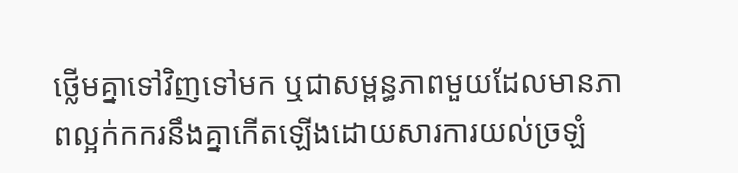ថ្លើមគ្នាទៅវិញទៅមក ឬជាសម្ពន្ធភាពមួយដែលមានភាពល្អក់កករនឹងគ្នាកើតឡើងដោយសារការយល់ច្រឡំ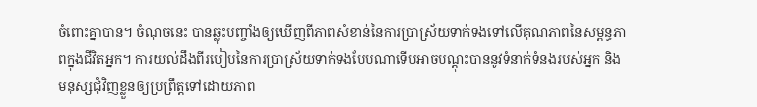ចំពោះគ្នាបាន។ ចំណុចនេះ បានឆ្លុះបញ្ចាំងឲ្យឃើញពីភាពសំខាន់នៃការប្រាស្រ័យទាក់ទងទៅលើគុណភាពនៃសម្ពន្ធភាពក្នុងជីវិតអ្នក។ ការយល់ដឹងពីរបៀបនៃការប្រាស្រ័យទាក់ទងបែបណាទើបអាចបណ្ដុះបាននូវទំនាក់ទំនងរបស់អ្នក និងមនុស្សជុំវិញខ្លួនឲ្យប្រព្រឹត្តទៅដោយភាព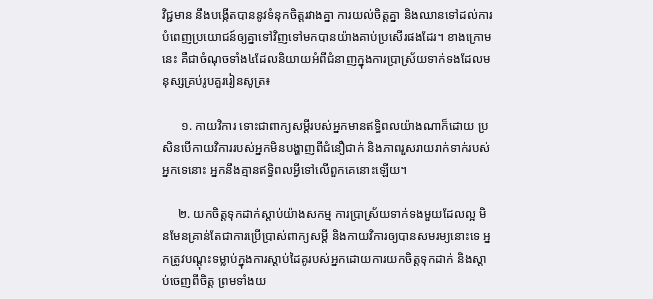វិជ្ជមាន នឹងបង្កើតបាននូវទំនុកចិត្តរវាងគ្នា ការយល់ចិត្តគ្នា និងឈានទៅដល់ការបំពេញប្រយោជន៍ឲ្យគ្នាទៅវិញទៅមកបានយ៉ាងគាប់ប្រសើរផងដែរ។ ខាងក្រោមនេះ គឺជាចំណុចទាំង៤ដែលនិយាយអំពីជំនាញក្នុងការប្រាស្រ័យទាក់ទងដែលមនុស្សគ្រប់រូបគួររៀនសូត្រ៖

      ១. កាយវិការ ទោះជាពាក្យសម្ដីរបស់អ្នកមានឥទ្ធិពលយ៉ាងណាក៏ដោយ ប្រសិនបើកាយវិការរបស់អ្នកមិនបង្ហាញពីជំនឿជាក់ និងភាពរួសរាយរាក់ទាក់របស់អ្នកទេនោះ អ្នកនឹងគ្មានឥទ្ធិពលអ្វីទៅលើពួកគេនោះឡើយ។

     ២. យកចិត្តទុកដាក់ស្ដាប់យ៉ាងសកម្ម ការប្រាស្រ័យទាក់ទងមួយដែលល្អ មិនមែនគ្រាន់តែជាការប្រើប្រាស់ពាក្យសម្ដី និងកាយវិការឲ្យបានសមរម្យនោះទេ អ្នកត្រូវបណ្ដុះទម្លាប់ក្នុងការស្ដាប់ដៃគូរបស់អ្នកដោយការយកចិត្តទុកដាក់ និងស្ដាប់ចេញពីចិត្ត ព្រមទាំងយ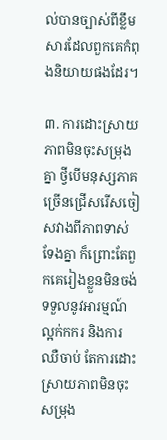ល់បានច្បាស់ពីខ្លឹមសារដែលពួកគេកំពុងនិយាយផងដែរ។

៣. ការដោះស្រាយភាពមិនចុះសម្រុងគ្នា ថ្វីបើមនុស្សភាគច្រើនជ្រើសរើសចៀសវាងពីភាពទាស់ទែងគ្នា ក៏ព្រោះតែពួកគេរៀងខ្លួនមិនចង់ទទួលនូវអារម្មណ៍ល្អក់កករ និងការឈឺចាប់ តែការដោះស្រាយភាពមិនចុះសម្រុង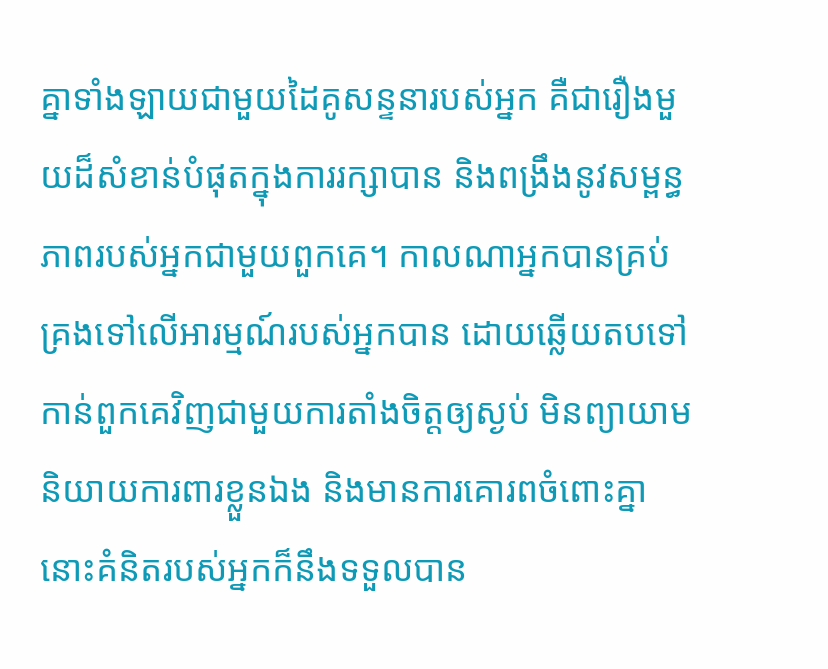គ្នាទាំងឡាយជាមួយដៃគូសន្ទនារបស់អ្នក គឺជារឿងមួយដ៏សំខាន់បំផុតក្នុងការរក្សាបាន និងពង្រឹងនូវសម្ពន្ធភាពរបស់អ្នកជាមួយពួកគេ។ កាលណាអ្នកបានគ្រប់គ្រងទៅលើអារម្មណ៍របស់អ្នកបាន ដោយឆ្លើយតបទៅកាន់ពួកគេវិញជាមួយការតាំងចិត្តឲ្យស្ងប់ មិនព្យាយាមនិយាយការពារខ្លួនឯង និងមានការគោរពចំពោះគ្នា នោះគំនិតរបស់អ្នកក៏នឹងទទួលបាន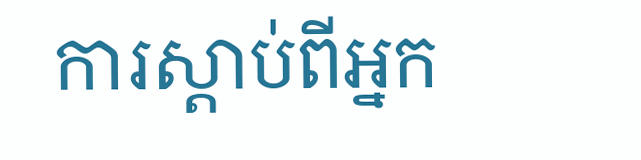ការស្ដាប់ពីអ្នក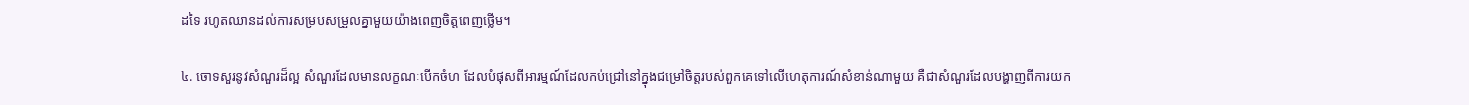ដទៃ រហូតឈានដល់ការសម្របសម្រួលគ្នាមួយយ៉ាងពេញចិត្តពេញថ្លើម។

៤. ចោទសួរនូវសំណួរដ៏ល្អ សំណួរដែលមានលក្ខណៈបើកចំហ ដែលបំផុសពីអារម្មណ៍ដែលកប់ជ្រៅនៅក្នុងជម្រៅចិត្តរបស់ពួកគេទៅលើហេតុការណ៍សំខាន់ណាមួយ គឺជាសំណួរដែលបង្ហាញពីការយក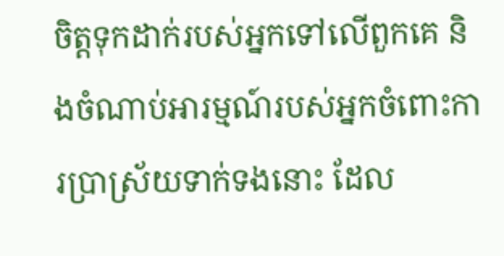ចិត្តទុកដាក់របស់អ្នកទៅលើពួកគេ និងចំណាប់អារម្មណ៍របស់អ្នកចំពោះការប្រាស្រ័យទាក់ទងនោះ ដែល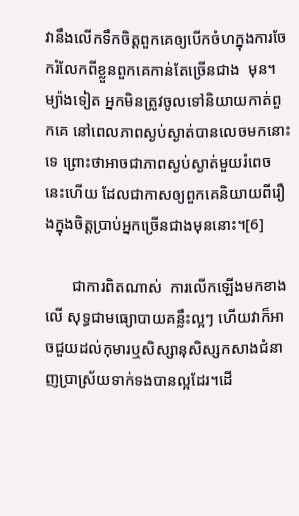វានឹងលើកទឹកចិត្តពួកគេឲ្យបើកចំហក្នុងការចែករំលែកពីខ្លួនពួកគេកាន់តែច្រើនជាង  មុន។ ម្យ៉ាងទៀត អ្នកមិនត្រូវចូលទៅនិយាយកាត់ពួកគេ នៅពេលភាពស្ងប់ស្ងាត់បានលេចមកនោះទេ ព្រោះថាអាចជាភាពស្ងប់ស្ងាត់មួយរំពេចនេះហើយ ដែលជាកាសឲ្យពួកគេនិយាយពីរឿងក្នុងចិត្តប្រាប់អ្នកច្រើនជាងមុននោះ។[6]

       ជាការពិតណាស់  ការលើកឡើងមកខាងលើ សុទ្ធជាមធ្យោបាយគន្លឹះល្អៗ ហើយវាក៏អាចជួយដល់កុមារឬសិស្សានុសិស្សកសាងជំនាញប្រាស្រ័យទាក់ទងបានល្អដែរ។ដើ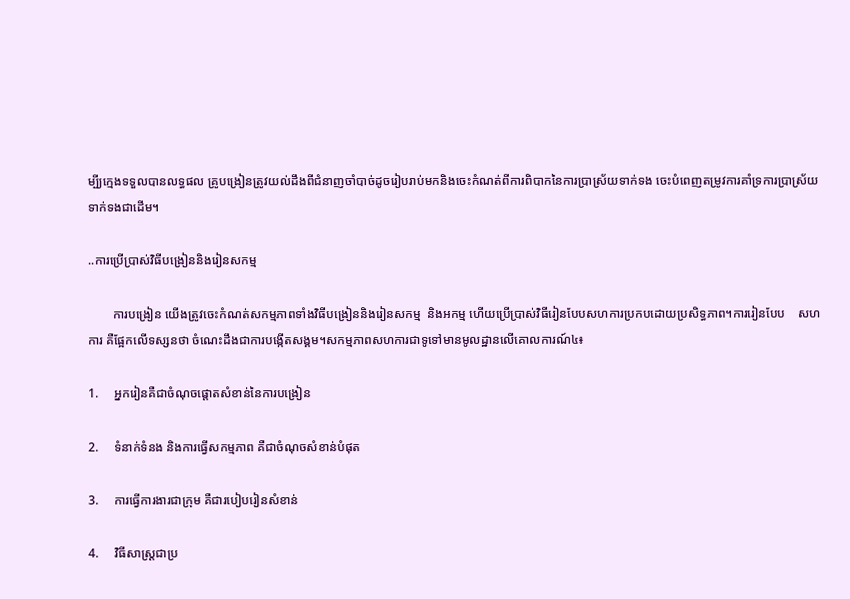ម្បី្យក្មេងទទួលបានលទ្ធផល គ្រូបង្រៀនត្រូវយល់ដឹងពីជំនាញចាំបាច់ដូចរៀបរាប់មកនិងចេះកំណត់ពីការពិបាកនៃការប្រាស្រ័យទាក់ទង ចេះបំពេញតម្រូវការគាំទ្រការប្រាស្រ័យទាក់ទងជាដើម។

..ការប្រើប្រាស់វិធីបង្រៀននិងរៀនសកម្ម

        ការបង្រៀន យើងត្រូវចេះកំណត់សកម្មភាពទាំងវិធីបង្រៀននិងរៀនសកម្ម  និងអកម្ម ហើយប្រើប្រាស់វិធីរៀនបែបសហការប្រកបដោយប្រសិទ្ធភាព។ការរៀនបែប    សហការ គឺផ្អែកលើទស្សនថា ចំណេះដឹងជាការបង្កើតសង្គម។សកម្មភាពសហការជាទូទៅមានមូលដ្ឋានលើគោលការណ៍៤៖

1.     អ្នករៀនគឺជាចំណុចផ្ដោតសំខាន់នៃការបង្រៀន

2.     ទំនាក់ទំនង និងការធ្វើសកម្មភាព គឺជាចំណុចសំខាន់បំផុត

3.     ការធ្វើការងារជាក្រុម គឺជារបៀបរៀនសំខាន់

4.     វិធីសាស្ដ្រជាប្រ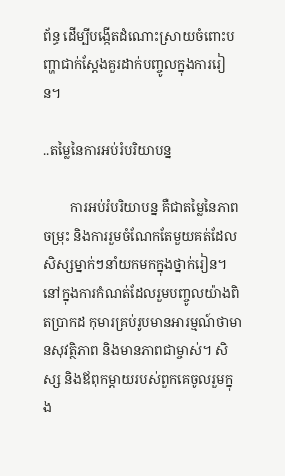ព័ន្ធ ដើម្បីបង្កើតដំណោះស្រាយចំពោះបញ្ហាជាក់ស្ដែងគួរដាក់បញ្ចូលក្នុងការរៀន។

..តម្លៃនៃការអប់រំបរិយាបន្ន

        ការអប់រំបរិយាបន្ន គឺជាតម្លៃនៃភាពចម្រុះ និងការរួមចំណែកតែមួយគត់ដែលសិស្សម្នាក់ៗនាំយកមកក្នុងថ្នាក់រៀន។ នៅក្នុងការកំណត់ដែលរួមបញ្ចូលយ៉ាងពិតប្រាកដ កុមារគ្រប់រូបមានអារម្មណ៍ថាមានសុវត្ថិភាព និងមានភាពជាម្ចាស់។ សិស្ស និងឪពុកម្តាយរបស់ពួកគេចូលរួមក្នុង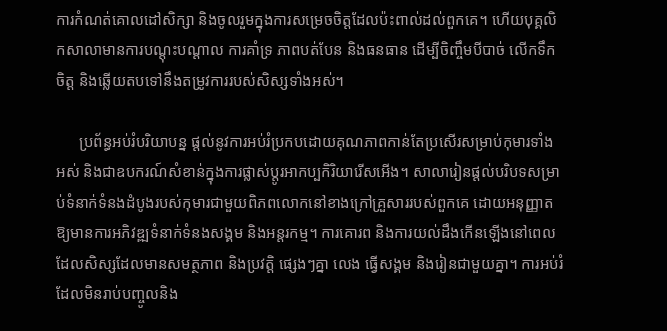ការកំណត់គោលដៅសិក្សា និងចូលរួមក្នុងការសម្រេចចិត្តដែលប៉ះពាល់ដល់ពួកគេ។ ហើយបុគ្គលិកសាលាមានការបណ្តុះបណ្តាល ការគាំទ្រ ភាពបត់បែន និងធនធាន ដើម្បីចិញ្ចឹមបីបាច់ លើកទឹកចិត្ត និងឆ្លើយតបទៅនឹងតម្រូវការរបស់សិស្សទាំងអស់។

      ប្រព័ន្ធអប់រំបរិយាបន្ន ផ្តល់នូវការអប់រំប្រកបដោយគុណភាពកាន់តែប្រសើរសម្រាប់កុមារទាំងអស់ និងជាឧបករណ៍សំខាន់ក្នុងការផ្លាស់ប្តូរអាកប្បកិរិយារើសអើង។ សាលារៀនផ្តល់បរិបទសម្រាប់ទំនាក់ទំនងដំបូងរបស់កុមារជាមួយពិភពលោកនៅខាងក្រៅគ្រួសាររបស់ពួកគេ ដោយអនុញ្ញាតឱ្យមានការអភិវឌ្ឍទំនាក់ទំនងសង្គម និងអន្តរកម្ម។ ការគោរព និងការយល់ដឹងកើនឡើងនៅពេលដែលសិស្សដែលមានសមត្ថភាព និងប្រវត្តិ ផ្សេងៗគ្នា លេង ធ្វើសង្គម និងរៀនជាមួយគ្នា។ ការអប់រំដែលមិនរាប់បញ្ចូលនិង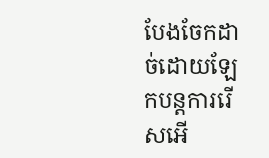បែងចែកដាច់ដោយឡែកបន្តការរើសអើ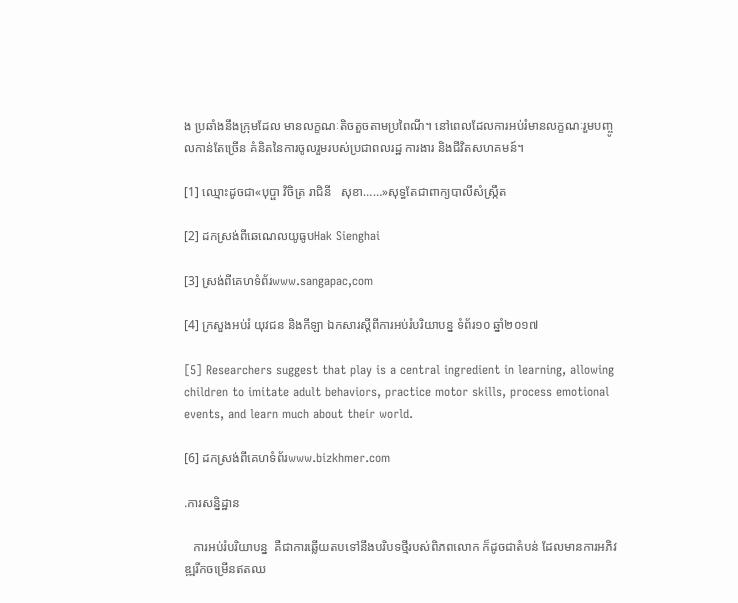ង ប្រឆាំងនឹងក្រុមដែល មានលក្ខណៈតិចតួចតាមប្រពៃណី។ នៅពេលដែលការអប់រំមានលក្ខណៈរួមបញ្ចូលកាន់តែច្រើន គំនិតនៃការចូលរួមរបស់ប្រជាពលរដ្ឋ ការងារ និងជីវិតសហគមន៍។

[1] ឈ្មោះដូចជា«បុប្ផា វិចិត្រ រាជិនី   សុខា……»សុទ្ធតែជាពាក្យបាលីសំស្ក្រឹត

[2] ដកស្រង់ពីឆេណេលយូធូបHak Sienghai

[3] ស្រង់ពីគេហទំព័រwww.sangapac,com

[4] ក្រសួងអប់រំ យុវជន និងកីឡា ឯកសារស្ដីពីការអប់រំបរិយាបន្ន ទំព័រ១០ ឆ្នាំ២០១៧

[5] Researchers suggest that play is a central ingredient in learning, allowing children to imitate adult behaviors, practice motor skills, process emotional events, and learn much about their world.

[6] ដកស្រង់ពីគេហទំព័រwww.bizkhmer.com

.ការសន្និដ្ឋាន

   ការអប់រំបរិយាបន្ន  គឺជាការឆ្លើយតបទៅនឹងបរិបទថ្មីរបស់ពិភពលោក ក៏ដូចជាតំបន់ ដែលមានការអភិវឌ្ឍរីកចម្រើនឥតឈ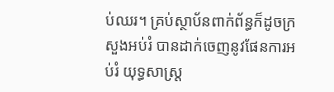ប់ឈរ។ គ្រប់ស្ថាប័នពាក់ព័ន្ធក៏ដូចក្រសួងអប់រំ បានដាក់ចេញនូវផែនការអប់រំ យុទ្ធសាស្រ្ត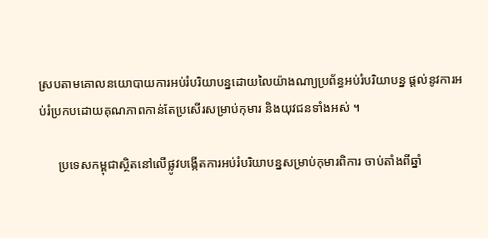ស្របតាមគោលនយោបាយការអប់រំបរិយាបន្នដោយលៃយ៉ាងណា្យប្រព័ន្ធអប់រំបរិយាបន្ន ផ្តល់នូវការអប់រំប្រកបដោយគុណភាពកាន់តែប្រសើរសម្រាប់កុមារ និងយុវជនទាំងអស់ ។

      ប្រទេសកម្ពុជាស្ថិតនៅលើផ្លូវបង្កើតការអប់រំបរិយាបន្នសម្រាប់កុមារពិការ ចាប់តាំងពីឆ្នាំ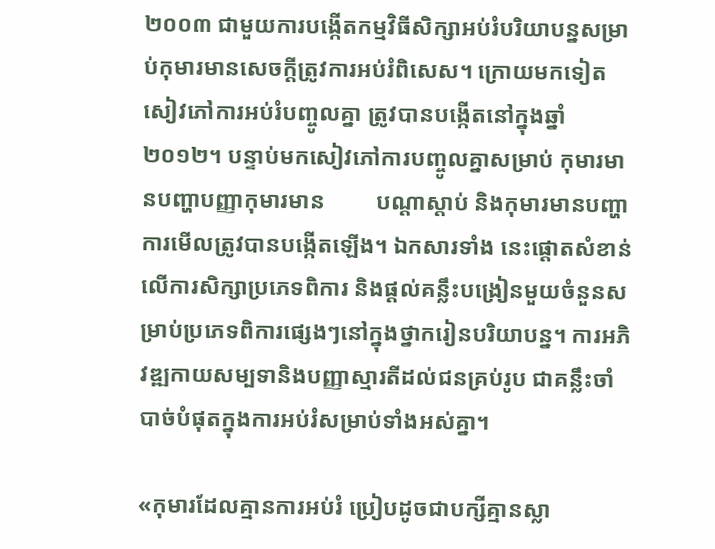២០០៣ ជាមួយការបង្កើតកម្មវិធីសិក្សាអប់រំបរិយាបន្នសម្រាប់កុមារមានសេចក្តីត្រូវការអប់រំពិសេស។ ក្រោយមកទៀត សៀវភៅការអប់រំបញ្ចូលគ្នា ត្រូវបានបង្កើតនៅក្នុងឆ្នាំ២០១២។ បន្ទាប់មកសៀវភៅការបញ្ចូលគ្នាសម្រាប់ កុមារមានបញ្ហាបញ្ញាកុមារមាន         បណ្តាស្តាប់ និងកុមារមានបញ្ហាការមើលត្រូវបានបង្កើតឡើង។ ឯកសារទាំង នេះផ្តោតសំខាន់លើការសិក្សាប្រភេទពិការ និងផ្តល់គន្លឹះបង្រៀនមួយចំនួនសម្រាប់ប្រភេទពិការផ្សេងៗនៅក្នុងថ្នាករៀនបរិយាបន្ន។ ការអភិវឌ្ឍកាយសម្បទានិងបញ្ញាស្មារតីដល់ជនគ្រប់រូប ជាគន្លឹះចាំបាច់បំផុតក្នុងការអប់រំសម្រាប់ទាំងអស់គ្នា។

«កុមារដែលគ្មានការអប់រំ ប្រៀបដូចជាបក្សីគ្មានស្លា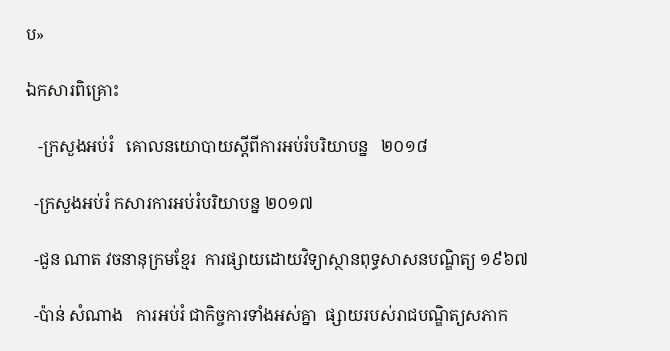ប»

ឯកសារពិគ្រោះ

   -ក្រសួងអប់រំ   គោលនយោបាយស្ដីពីការអប់រំបរិយាបន្ន   ២០១៨

  -ក្រសួងអប់រំ កសារការអប់រំបរិយាបន្ន ២០១៧

  -ជួន ណាត វចនានុក្រមខ្មែរ  ការផ្សាយដោយវិទ្យាស្ថានពុទ្ធសាសនបណ្ឌិត្យ ១៩៦៧

  -ប៉ាន់ សំណាង   ការអប់រំ ជាកិច្ចការទាំងអស់គ្នា  ផ្សាយរបស់រាជបណ្ឌិត្យសភាក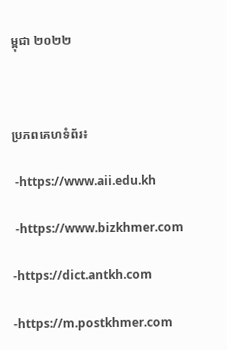ម្ពុជា ២០២២



ប្រភពគេហទំព័រ៖

 -https://www.aii.edu.kh

 -https://www.bizkhmer.com

-https://dict.antkh.com

-https://m.postkhmer.com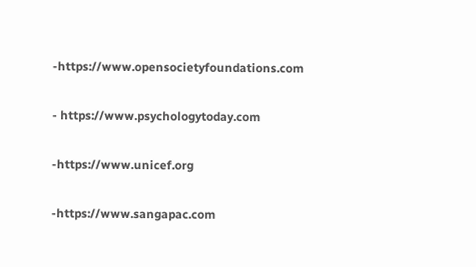-https://www.opensocietyfoundations.com

- https://www.psychologytoday.com

-https://www.unicef.org

-https://www.sangapac.com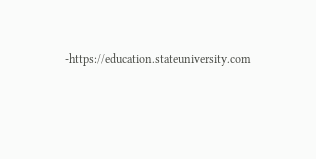-https://education.stateuniversity.com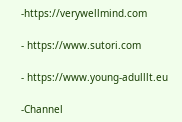-https://verywellmind.com

- https://www.sutori.com

- https://www.young-adulllt.eu

-Channel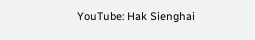YouTube: Hak Sienghai